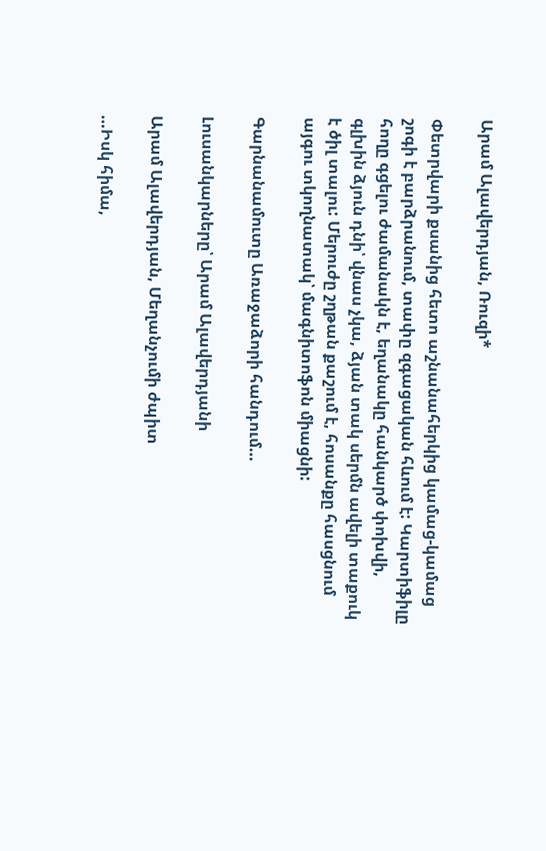Արամ Ալավերդյան, Ռուզի*

Փետրվարի քսանից հետո աշնանահերկից կամաց-կամաց շոգի է բարձրանում, տափը զգացական հևում է: Կարտիֆիլը հողը գցելու ժամանակն է, եղանակը հանկարծ փոխվի, գլխին ձյուն դնի՝ վնաս չկա, ձյան տակ սերմն ավելի տաքուկ է ծիլ տալու: Մերուժը շղթան քաշում է, հոսանքը հասցնում այգու տկողնատակ՝ մագնիտոֆոն միացնի:

Գարնանամուտը Առաջաձորի հանդում…

Լուսանկարները՝ Արամ Ալավերդյանի

Արամ Ալավերդյան, Մեղանչումի ժպիտ

…Իսկ հիմա,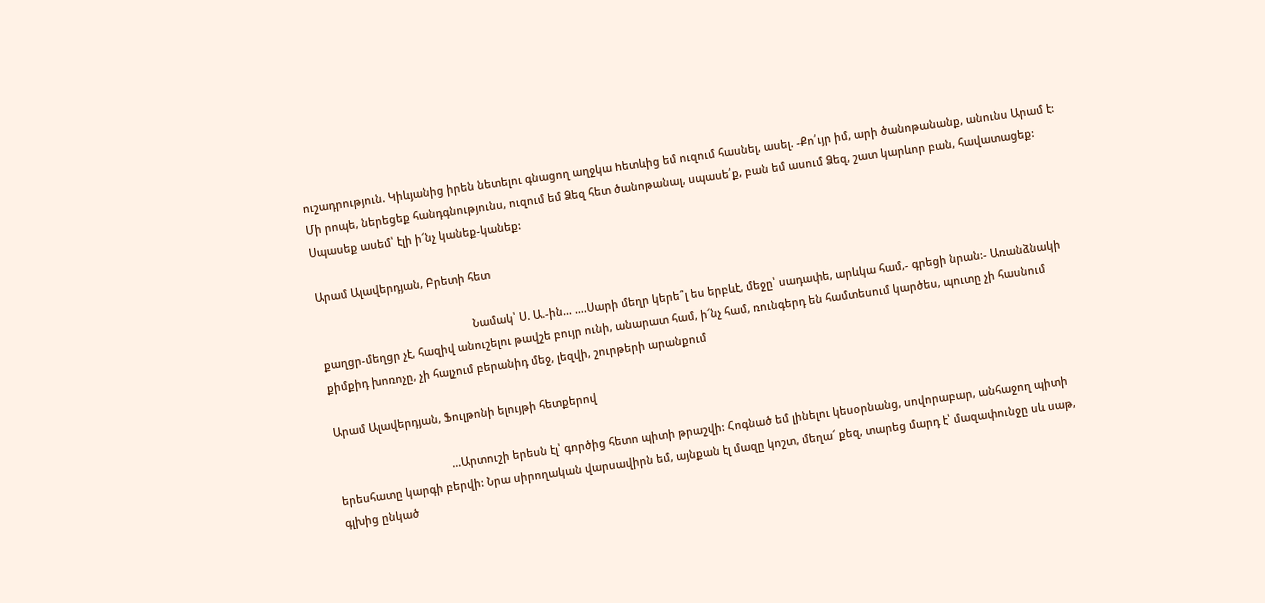ուշադրություն. Կիևյանից իրեն նետելու գնացող աղջկա hետևից եմ ուզում հասնել, ասել. -Քո՛ւյր իմ, արի ծանոթանանք, անունս Արամ է: Մի րոպե, ներեցեք հանդգնությունս, ուզում եմ Ձեզ հետ ծանոթանալ, սպասե՛ք, բան եմ ասում Ձեզ, շատ կարևոր բան, հավատացեք: Սպասեք ասեմ՝ էլի ի՜նչ կանեք-կանեք:

Արամ Ալավերդյան, Բրետի հետ

                                                   Նամակ՝ Ս. Ա.-ին… ….Սարի մեղր կերե՞լ ես երբևէ, մեջը՝ սադափե, արևկա համ,- գրեցի նրան:- Առանձնակի քաղցր-մեղցր չէ, հազիվ անուշելու թավշե բույր ունի, անարատ համ, ի՜նչ համ, ռունգերդ են համտեսում կարծես, պուտը չի հասնում քիմքիդ խոռոչը, չի հալչում բերանիդ մեջ, լեզվի, շուրթերի արանքում

Արամ Ալավերդյան, Ֆուլթոնի ելույթի հետքերով

                                      …Արտուշի երեսն էլ՝ գործից հետո պիտի թրաշվի: Հոգնած եմ լինելու կեսօրնանց, սովորաբար, անհաջող պիտի երեսհատը կարգի բերվի: Նրա սիրողական վարսավիրն եմ, այնքան էլ մազը կոշտ, մեղա՜ քեզ, տարեց մարդ է՝ մազափունջը սև սաթ, գլխից ընկած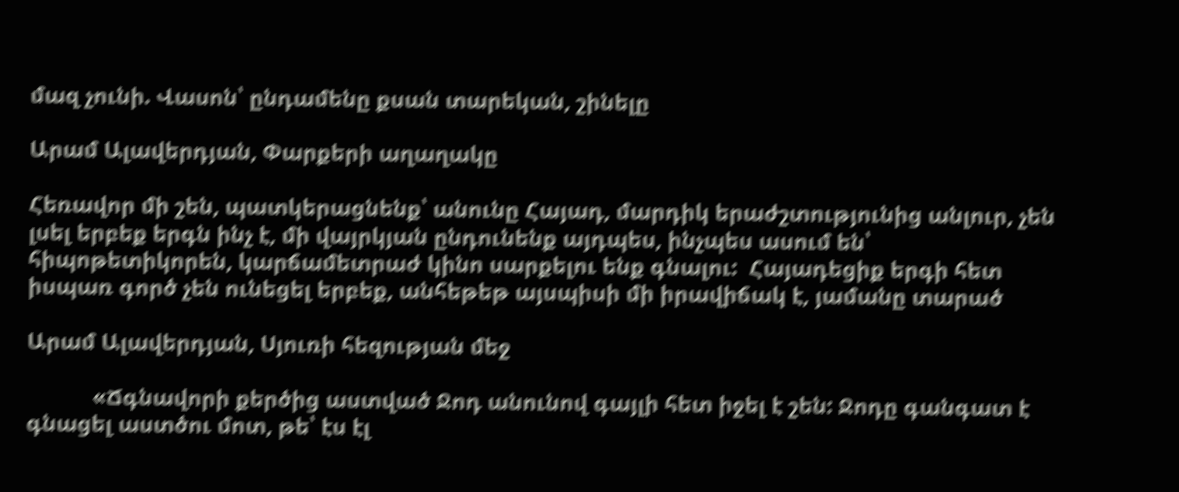մազ չունի. Վասոն՝ ընդամենը քսան տարեկան, շինելը

Արամ Ալավերդյան, Փարքերի աղաղակը

Հեռավոր մի շեն, պատկերացնենք՝ անունը Հայադ, մարդիկ երաժշտությունից անլուր, չեն լսել երբեք երգն ինչ է, մի վայրկյան ընդունենք այդպես, ինչպես ասում են՝ հիպոթետիկորեն, կարճամետրաժ կինո սարքելու ենք գնալու:  Հայադեցիք երգի հետ իսպառ գործ չեն ունեցել երբեք, անհեթեթ այսպիսի մի իրավիճակ է, յամանը տարած

Արամ Ալավերդյան, Սյուռի հեզության մեջ

           «Ճգնավորի քերծից աստված Ջոդ անունով գայլի հետ իջել է շեն: Ջոդը գանգատ է գնացել աստծու մոտ, թե՝ էս էլ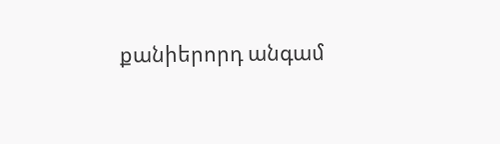քանիերորդ անգամ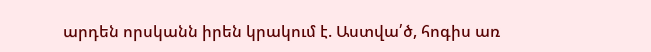արդեն որսկանն իրեն կրակում է. Աստվա՛ծ, հոգիս առ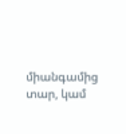միանգամից տար, կամ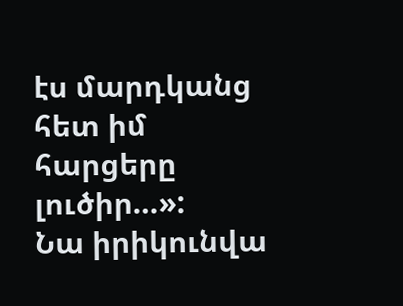էս մարդկանց հետ իմ հարցերը լուծիր…»:            Նա իրիկունվա